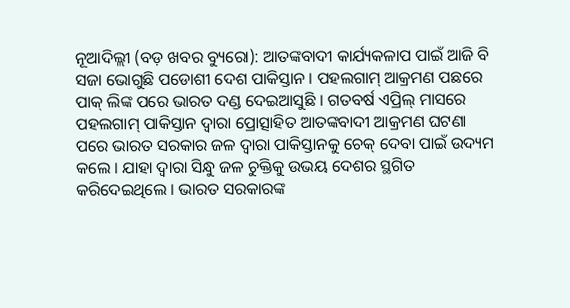ନୂଆଦିଲ୍ଲୀ (ବଡ଼ ଖବର ବ୍ୟୁରୋ): ଆତଙ୍କବାଦୀ କାର୍ଯ୍ୟକଳାପ ପାଇଁ ଆଜି ବି ସଜା ଭୋଗୁଛି ପଡୋଶୀ ଦେଶ ପାକିସ୍ତାନ । ପହଲଗାମ୍ ଆକ୍ରମଣ ପଛରେ ପାକ୍ ଲିଙ୍କ ପରେ ଭାରତ ଦଣ୍ଡ ଦେଇଆସୁଛି । ଗତବର୍ଷ ଏପ୍ରିଲ୍ ମାସରେ ପହଲଗାମ୍ ପାକିସ୍ତାନ ଦ୍ୱାରା ପ୍ରୋତ୍ସାହିତ ଆତଙ୍କବାଦୀ ଆକ୍ରମଣ ଘଟଣା ପରେ ଭାରତ ସରକାର ଜଳ ଦ୍ୱାରା ପାକିସ୍ତାନକୁ ଚେକ୍ ଦେବା ପାଇଁ ଉଦ୍ୟମ କଲେ । ଯାହା ଦ୍ୱାରା ସିନ୍ଧୁ ଜଳ ଚୁକ୍ତିକୁ ଉଭୟ ଦେଶର ସ୍ଥଗିତ କରିଦେଇଥିଲେ । ଭାରତ ସରକାରଙ୍କ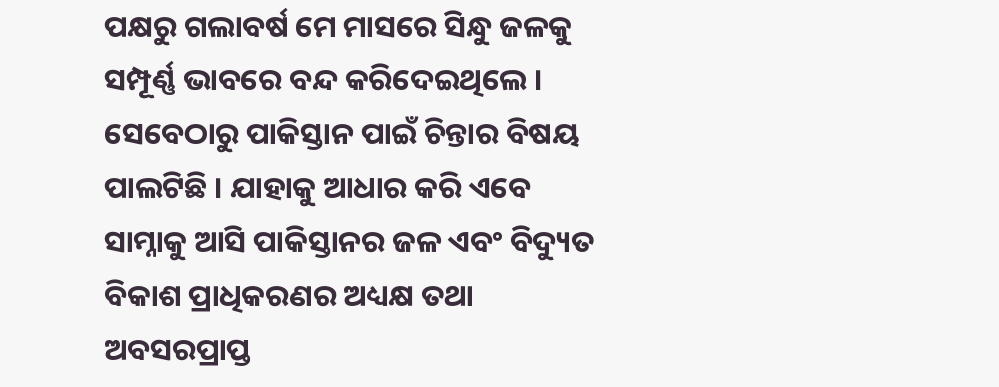ପକ୍ଷରୁ ଗଲାବର୍ଷ ମେ ମାସରେ ସିନ୍ଧୁ ଜଳକୁ ସମ୍ପୂର୍ଣ୍ଣ ଭାବରେ ବନ୍ଦ କରିଦେଇଥିଲେ । ସେବେଠାରୁ ପାକିସ୍ତାନ ପାଇଁ ଚିନ୍ତାର ବିଷୟ ପାଲଟିଛି । ଯାହାକୁ ଆଧାର କରି ଏବେ ସାମ୍ନାକୁ ଆସି ପାକିସ୍ତାନର ଜଳ ଏବଂ ବିଦ୍ୟୁତ ବିକାଶ ପ୍ରାଧିକରଣର ଅଧ୍ୟକ୍ଷ ତଥା ଅବସରପ୍ରାପ୍ତ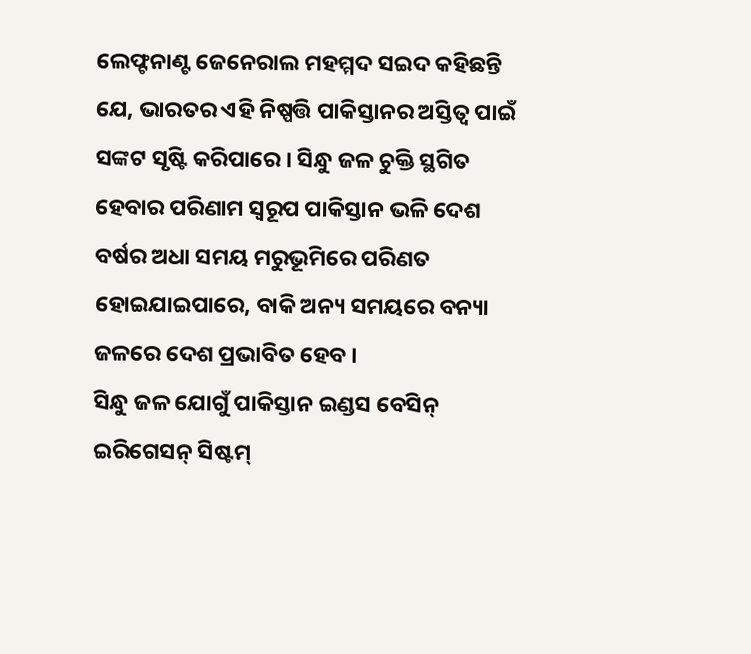ଲେଫ୍ଟନାଣ୍ଟ ଜେନେରାଲ ମହମ୍ମଦ ସଇଦ କହିଛନ୍ତି ଯେ, ଭାରତର ଏହି ନିଷ୍ପତ୍ତି ପାକିସ୍ତାନର ଅସ୍ତିତ୍ୱ ପାଇଁ ସଙ୍କଟ ସୃଷ୍ଟି କରିପାରେ । ସିନ୍ଧୁ ଜଳ ଚୁକ୍ତି ସ୍ଥଗିତ ହେବାର ପରିଣାମ ସ୍ୱରୂପ ପାକିସ୍ତାନ ଭଳି ଦେଶ ବର୍ଷର ଅଧା ସମୟ ମରୁଭୂମିରେ ପରିଣତ ହୋଇଯାଇପାରେ, ବାକି ଅନ୍ୟ ସମୟରେ ବନ୍ୟା ଜଳରେ ଦେଶ ପ୍ରଭାବିତ ହେବ ।
ସିନ୍ଧୁ ଜଳ ଯୋଗୁଁ ପାକିସ୍ତାନ ଇଣ୍ଡସ ବେସିନ୍ ଇରିଗେସନ୍ ସିଷ୍ଟମ୍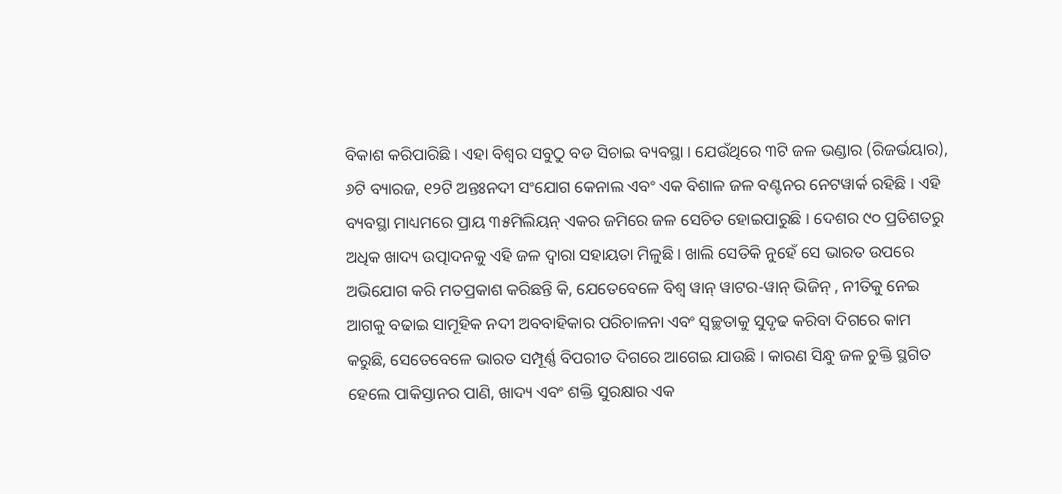ବିକାଶ କରିପାରିଛି । ଏହା ବିଶ୍ୱର ସବୁଠୁ ବଡ ସିଚାଇ ବ୍ୟବସ୍ଥା । ଯେଉଁଥିରେ ୩ଟି ଜଳ ଭଣ୍ଡାର (ରିଜର୍ଭୟାର), ୬ଟି ବ୍ୟାରଜ, ୧୨ଟି ଅନ୍ତଃନଦୀ ସଂଯୋଗ କେନାଲ ଏବଂ ଏକ ବିଶାଳ ଜଳ ବଣ୍ଟନର ନେଟୱାର୍କ ରହିଛି । ଏହି ବ୍ୟବସ୍ଥା ମାଧ୍ୟମରେ ପ୍ରାୟ ୩୫ମିଲିୟନ୍ ଏକର ଜମିରେ ଜଳ ସେଚିତ ହୋଇପାରୁଛି । ଦେଶର ୯୦ ପ୍ରତିଶତରୁ ଅଧିକ ଖାଦ୍ୟ ଉତ୍ପାଦନକୁ ଏହି ଜଳ ଦ୍ୱାରା ସହାୟତା ମିଳୁଛି । ଖାଲି ସେତିକି ନୁହେଁ ସେ ଭାରତ ଉପରେ ଅଭିଯୋଗ କରି ମତପ୍ରକାଶ କରିଛନ୍ତି କି, ଯେତେବେଳେ ବିଶ୍ୱ ୱାନ୍ ୱାଟର-ୱାନ୍ ଭିଜିନ୍ , ନୀତିକୁ ନେଇ ଆଗକୁ ବଢାଇ ସାମୂହିକ ନଦୀ ଅବବାହିକାର ପରିଚାଳନା ଏବଂ ସ୍ୱଚ୍ଛତାକୁ ସୁଦୃଢ କରିବା ଦିଗରେ କାମ କରୁଛି, ସେତେବେଳେ ଭାରତ ସମ୍ପୂର୍ଣ୍ଣ ବିପରୀତ ଦିଗରେ ଆଗେଇ ଯାଉଛି । କାରଣ ସିନ୍ଧୁ ଜଳ ଚୁକ୍ତି ସ୍ଥଗିତ ହେଲେ ପାକିସ୍ତାନର ପାଣି, ଖାଦ୍ୟ ଏବଂ ଶକ୍ତି ସୁରକ୍ଷାର ଏକ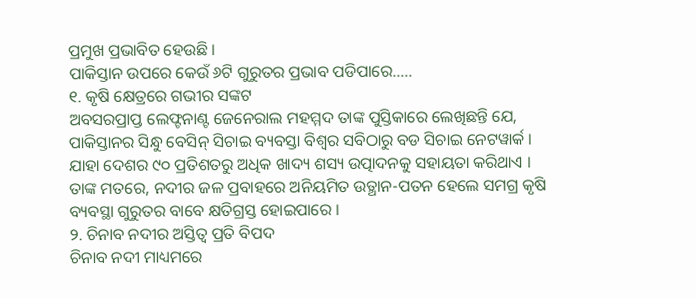ପ୍ରମୁଖ ପ୍ରଭାବିତ ହେଉଛି ।
ପାକିସ୍ତାନ ଉପରେ କେଉଁ ୬ଟି ଗୁରୁତର ପ୍ରଭାବ ପଡିପାରେ…..
୧. କୃଷି କ୍ଷେତ୍ରରେ ଗଭୀର ସଙ୍କଟ
ଅବସରପ୍ରାପ୍ତ ଲେଫ୍ଟନାଣ୍ଟ ଜେନେରାଲ ମହମ୍ମଦ ତାଙ୍କ ପୁସ୍ତିକାରେ ଲେଖିଛନ୍ତି ଯେ, ପାକିସ୍ତାନର ସିନ୍ଧୁ ବେସିନ୍ ସିଚାଇ ବ୍ୟବସ୍ତା ବିଶ୍ୱର ସବିଠାରୁ ବଡ ସିଚାଇ ନେଟୱାର୍କ । ଯାହା ଦେଶର ୯୦ ପ୍ରତିଶତରୁ ଅଧିକ ଖାଦ୍ୟ ଶସ୍ୟ ଉତ୍ପାଦନକୁ ସହାୟତା କରିଥାଏ । ତାଙ୍କ ମତରେ, ନଦୀର ଜଳ ପ୍ରବାହରେ ଅନିୟମିତ ଉତ୍ଥାନ-ପତନ ହେଲେ ସମଗ୍ର କୃଷି ବ୍ୟବସ୍ଥା ଗୁରୁତର ବାବେ କ୍ଷତିଗ୍ରସ୍ତ ହୋଇପାରେ ।
୨. ଚିନାବ ନଦୀର ଅସ୍ତିତ୍ୱ ପ୍ରତି ବିପଦ
ଚିନାବ ନଦୀ ମାଧ୍ୟମରେ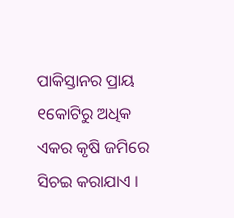ପାକିସ୍ତାନର ପ୍ରାୟ ୧କୋଟିରୁ ଅଧିକ ଏକର କୃଷି ଜମିରେ ସିଚଇ କରାଯାଏ ।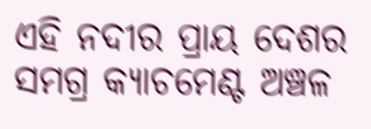ଏହି ନଦୀର ପ୍ରାୟ ଦେଶର ସମଗ୍ର କ୍ୟାଚମେଣ୍ଟ ଅଞ୍ଚଳ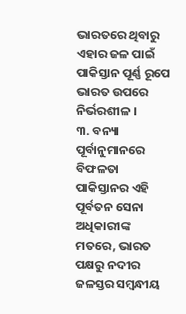ଭାରତରେ ଥିବାରୁ ଏହାର ଜଳ ପାଇଁ ପାକିସ୍ତାନ ପୂର୍ଣ୍ଣ ରୂପେ ଭାରତ ଉପରେ ନିର୍ଭରଶୀଳ ।
୩. ବନ୍ୟା ପୂର୍ବାନୁମାନରେ ବିଫଳତା
ପାକିସ୍ତାନର ଏହି ପୂର୍ବତନ ସେନା ଅଧିକାରୀଙ୍କ ମତରେ, ଭାରତ ପକ୍ଷରୁ ନଦୀର ଜଳସ୍ତର ସମ୍ବନ୍ଧୀୟ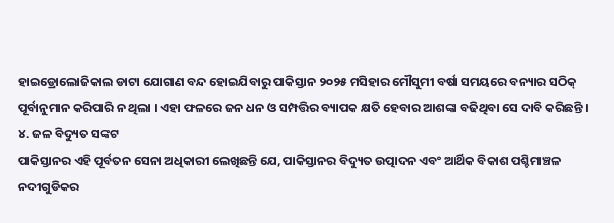ହାଇଡ୍ରୋଲୋଜିକାଲ ଡାଟା ଯୋଗାଣ ବନ୍ଦ ହୋଇଯିବାରୁ ପାକିସ୍ତାନ ୨୦୨୫ ମସିହାର ମୌସୁମୀ ବର୍ଷା ସମୟରେ ବନ୍ୟାର ସଠିକ୍ ପୂର୍ବାନୁମାନ କରିପାରି ନ ଥିଲା । ଏହା ଫଳରେ ଜନ ଧନ ଓ ସମ୍ପତ୍ତିର ବ୍ୟାପକ କ୍ଷତି ହେବାର ଆଶଙ୍କା ବଢିଥିବା ସେ ଦାବି କରିଛନ୍ତି ।
୪. ଜଳ ବିଦ୍ୟୁତ ସଙ୍କଟ
ପାକିସ୍ତାନର ଏହି ପୂର୍ବତନ ସେନା ଅଧିକାରୀ ଲେଖିଛନ୍ତି ଯେ, ପାକିସ୍ତାନର ବିଦ୍ୟୁତ ଉତ୍ପାଦନ ଏବଂ ଆର୍ଥିକ ବିକାଶ ପଶ୍ଚିମାଞ୍ଚଳ ନଦୀଗୁଡିକର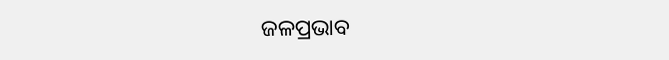ଜଳପ୍ରଭାବ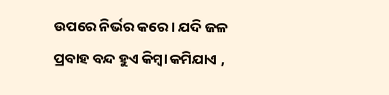ଉପରେ ନିର୍ଭର କରେ । ଯଦି ଜଳ ପ୍ରବାହ ବନ୍ଦ ହୁଏ କିମ୍ବା କମିଯାଏ ,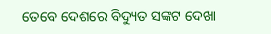ତେବେ ଦେଶରେ ବିଦ୍ୟୁତ ସଙ୍କଟ ଦେଖା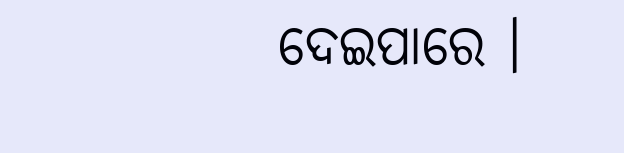ଦେଇପାରେ ।